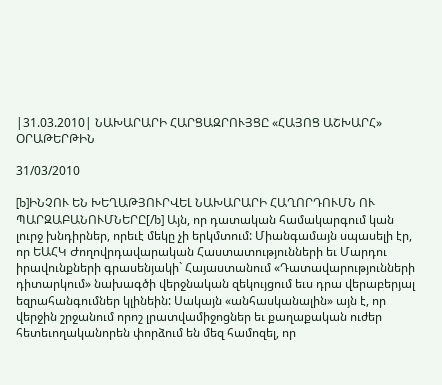|31.03.2010| ՆԱԽԱՐԱՐԻ ՀԱՐՑԱԶՐՈՒՅՑԸ «ՀԱՅՈՑ ԱՇԽԱՐՀ» ՕՐԱԹԵՐԹԻՆ

31/03/2010

[b]ԻՆՉՈՒ ԵՆ ԽԵՂԱԹՅՈՒՐՎԵԼ ՆԱԽԱՐԱՐԻ ՀԱՂՈՐԴՈՒՄՆ ՈՒ ՊԱՐԶԱԲԱՆՈՒՄՆԵՐԸ[/b] Այն, որ դատական համակարգում կան լուրջ խնդիրներ, որեւէ մեկը չի երկմտում: Միանգամայն սպասելի էր, որ ԵԱՀԿ Ժողովրդավարական Հաստատությունների եւ Մարդու իրավունքների գրասենյակի` Հայաստանում «Դատավարությունների դիտարկում» նախագծի վերջնական զեկույցում եւս դրա վերաբերյալ եզրահանգումներ կլինեին: Սակայն «անհասկանալին» այն է, որ վերջին շրջանում որոշ լրատվամիջոցներ եւ քաղաքական ուժեր հետեւողականորեն փորձում են մեզ համոզել, որ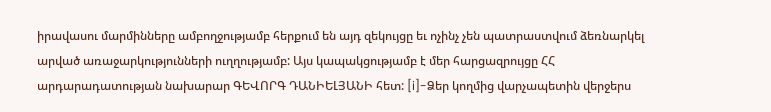իրավասու մարմինները ամբողջությամբ հերքում են այդ զեկույցը եւ ոչինչ չեն պատրաստվում ձեռնարկել արված առաջարկությունների ուղղությամբ: Այս կապակցությամբ է մեր հարցազրույցը ՀՀ արդարադատության նախարար ԳԵՎՈՐԳ ԴԱՆԻԵԼՅԱՆԻ հետ: [i]-Ձեր կողմից վարչապետին վերջերս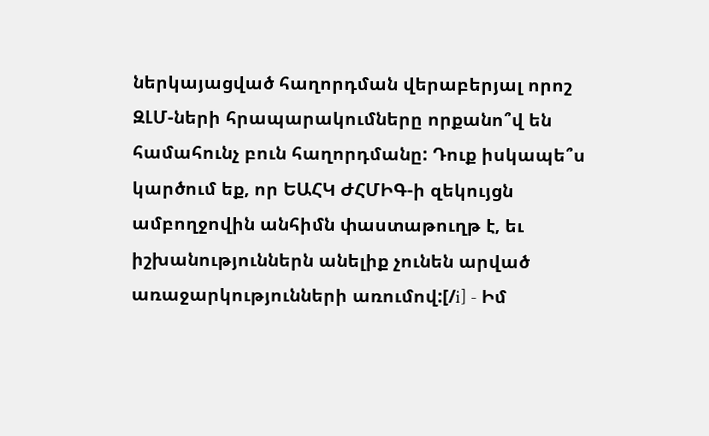ներկայացված հաղորդման վերաբերյալ որոշ ԶԼՄ-ների հրապարակումները որքանո՞վ են համահունչ բուն հաղորդմանը: Դուք իսկապե՞ս կարծում եք, որ ԵԱՀԿ ԺՀՄԻԳ-ի զեկույցն ամբողջովին անհիմն փաստաթուղթ է, եւ իշխանություններն անելիք չունեն արված առաջարկությունների առումով:[/i] - Իմ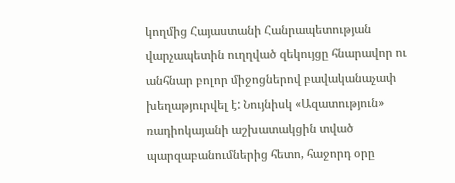կողմից Հայաստանի Հանրապետության վարչապետին ուղղված զեկույցը հնարավոր ու անհնար բոլոր միջոցներով բավականաչափ խեղաթյուրվել է: Նույնիսկ «Ազատություն» ռադիոկայանի աշխատակցին տված պարզաբանումներից հետո, հաջորդ օրը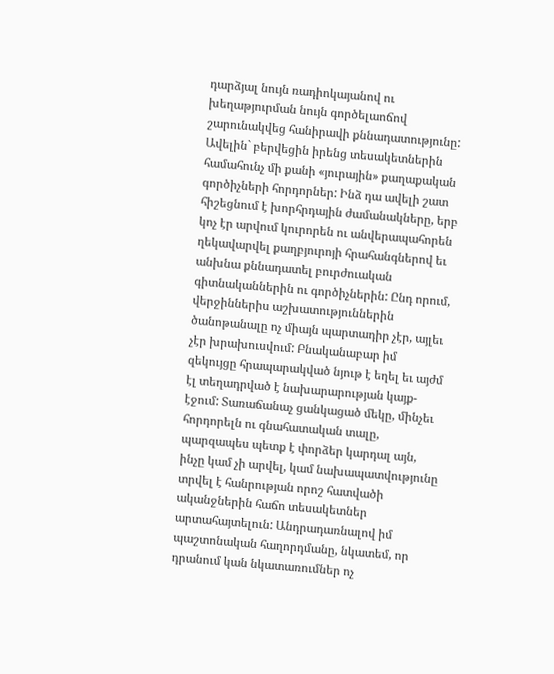դարձյալ նույն ռադիոկայանով ու խեղաթյուրման նույն գործելաոճով շարունակվեց հանիրավի քննադատությունը: Ավելին` բերվեցին իրենց տեսակետներին համահունչ մի քանի «յուրային» քաղաքական գործիչների հորդորներ: Ինձ դա ավելի շատ հիշեցնում է խորհրդային ժամանակները, երբ կոչ էր արվում կուրորեն ու անվերապահորեն ղեկավարվել քաղբյուրոյի հրահանգներով եւ անխնա քննադատել բուրժուական գիտնականներին ու գործիչներին: Ընդ որում, վերջիններիս աշխատություններին ծանոթանալը ոչ միայն պարտադիր չէր, այլեւ չէր խրախուսվում: Բնականաբար իմ զեկույցը հրապարակված նյութ է եղել եւ այժմ էլ տեղադրված է նախարարության կայք-էջում: Տառաճանաչ ցանկացած մեկը, մինչեւ հորդորելն ու գնահատական տալը, պարզապես պետք է փորձեր կարդալ այն, ինչը կամ չի արվել, կամ նախապատվությունը տրվել է հանրության որոշ հատվածի ականջներին հաճո տեսակետներ արտահայտելուն: Անդրադառնալով իմ պաշտոնական հաղորդմանը, նկատեմ, որ դրանում կան նկատառումներ ոչ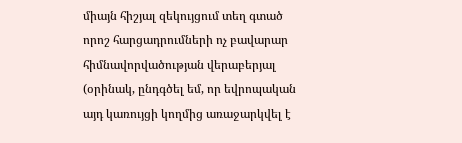միայն հիշյալ զեկույցում տեղ գտած որոշ հարցադրումների ոչ բավարար հիմնավորվածության վերաբերյալ (օրինակ, ընդգծել եմ, որ եվրոպական այդ կառույցի կողմից առաջարկվել է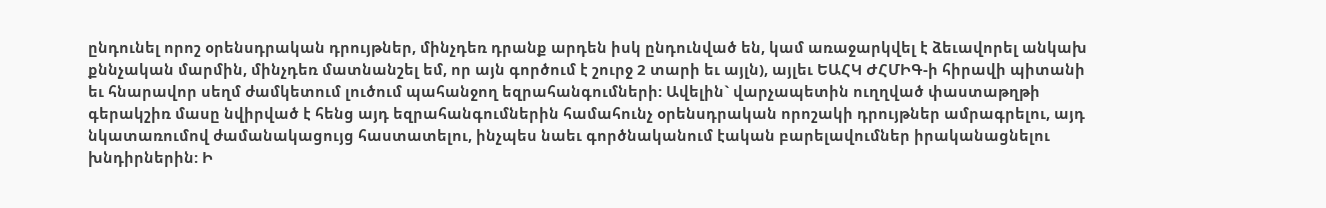ընդունել որոշ օրենսդրական դրույթներ, մինչդեռ դրանք արդեն իսկ ընդունված են, կամ առաջարկվել է ձեւավորել անկախ քննչական մարմին, մինչդեռ մատնանշել եմ, որ այն գործում է շուրջ 2 տարի եւ այլն), այլեւ ԵԱՀԿ ԺՀՄԻԳ-ի հիրավի պիտանի եւ հնարավոր սեղմ ժամկետում լուծում պահանջող եզրահանգումների: Ավելին` վարչապետին ուղղված փաստաթղթի գերակշիռ մասը նվիրված է հենց այդ եզրահանգումներին համահունչ օրենսդրական որոշակի դրույթներ ամրագրելու, այդ նկատառումով ժամանակացույց հաստատելու, ինչպես նաեւ գործնականում էական բարելավումներ իրականացնելու խնդիրներին: Ի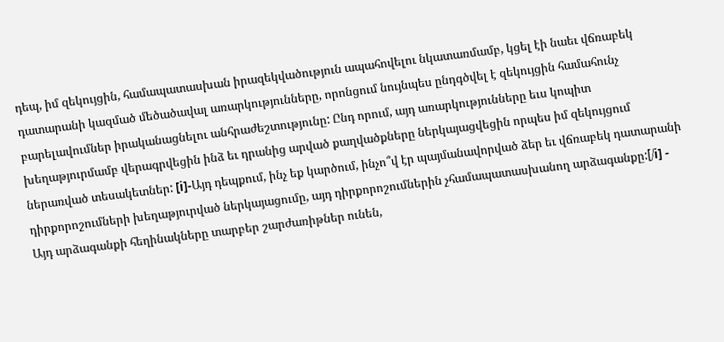դեպ, իմ զեկույցին, համապատասխան իրազեկվածություն ապահովելու նկատառմամբ, կցել էի նաեւ վճռաբեկ դատարանի կազմած մեծածավալ առարկությունները, որոնցում նույնպես ընդգծվել է զեկույցին համահունչ բարելավումներ իրականացնելու անհրաժեշտությունը: Ընդ որում, այդ առարկությունները եւս կոպիտ խեղաթյուրմամբ վերագրվեցին ինձ եւ դրանից արված քաղվածքները ներկայացվեցին որպես իմ զեկույցում ներառված տեսակետներ: [i]-Այդ դեպքում, ինչ եք կարծում, ինչո՞վ էր պայմանավորված ձեր եւ վճռաբեկ դատարանի դիրքորոշումների խեղաթյուրված ներկայացումը, այդ դիրքորոշումներին չհամապատասխանող արձագանքը:[/i] - Այդ արձագանքի հեղինակները տարբեր շարժառիթներ ունեն,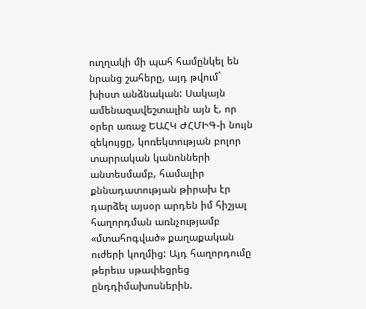ուղղակի մի պահ համընկել են նրանց շահերը, այդ թվում` խիստ անձնական: Սակայն ամենազավեշտալին այն է, որ օրեր առաջ ԵԱՀԿ ԺՀՄԻԳ-ի նույն զեկույցը, կոռեկտության բոլոր տարրական կանոնների անտեսմամբ, համալիր քննադատության թիրախ էր դարձել այսօր արդեն իմ հիշյալ հաղորդման առնչությամբ «մտահոգված» քաղաքական ուժերի կողմից: Այդ հաղորդումը թերեւս սթափեցրեց ընդդիմախոսներին.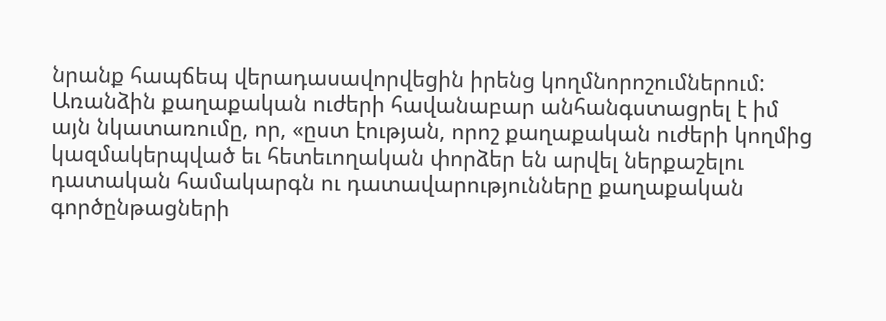նրանք հապճեպ վերադասավորվեցին իրենց կողմնորոշումներում: Առանձին քաղաքական ուժերի հավանաբար անհանգստացրել է իմ այն նկատառումը, որ, «ըստ էության, որոշ քաղաքական ուժերի կողմից կազմակերպված եւ հետեւողական փորձեր են արվել ներքաշելու դատական համակարգն ու դատավարությունները քաղաքական գործընթացների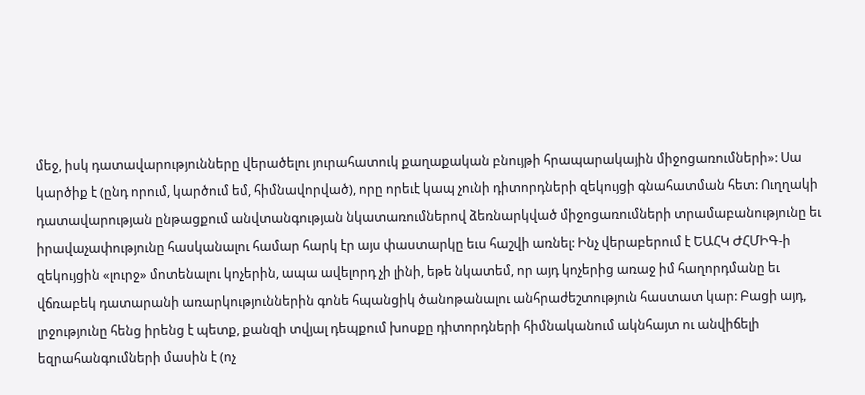մեջ, իսկ դատավարությունները վերածելու յուրահատուկ քաղաքական բնույթի հրապարակային միջոցառումների»: Սա կարծիք է (ընդ որում, կարծում եմ, հիմնավորված), որը որեւէ կապ չունի դիտորդների զեկույցի գնահատման հետ: Ուղղակի դատավարության ընթացքում անվտանգության նկատառումներով ձեռնարկված միջոցառումների տրամաբանությունը եւ իրավաչափությունը հասկանալու համար հարկ էր այս փաստարկը եւս հաշվի առնել: Ինչ վերաբերում է ԵԱՀԿ ԺՀՄԻԳ-ի զեկույցին «լուրջ» մոտենալու կոչերին, ապա ավելորդ չի լինի, եթե նկատեմ, որ այդ կոչերից առաջ իմ հաղորդմանը եւ վճռաբեկ դատարանի առարկություններին գոնե հպանցիկ ծանոթանալու անհրաժեշտություն հաստատ կար: Բացի այդ, լրջությունը հենց իրենց է պետք, քանզի տվյալ դեպքում խոսքը դիտորդների հիմնականում ակնհայտ ու անվիճելի եզրահանգումների մասին է (ոչ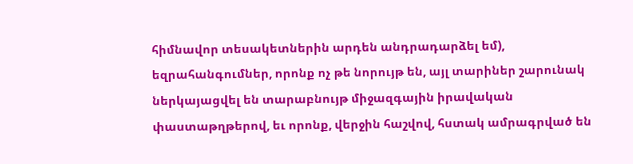հիմնավոր տեսակետներին արդեն անդրադարձել եմ), եզրահանգումներ, որոնք ոչ թե նորույթ են, այլ տարիներ շարունակ ներկայացվել են տարաբնույթ միջազգային իրավական փաստաթղթերով, եւ որոնք, վերջին հաշվով, հստակ ամրագրված են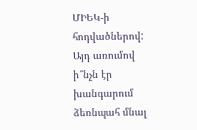ՄԻԵԿ-ի հոդվածներով: Այդ առումով ի՞նչն էր խանգարում ձեռնպահ մնալ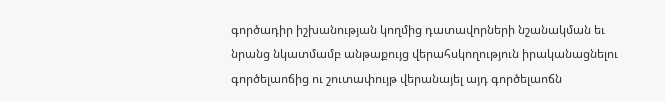գործադիր իշխանության կողմից դատավորների նշանակման եւ նրանց նկատմամբ անթաքույց վերահսկողություն իրականացնելու գործելաոճից ու շուտափույթ վերանայել այդ գործելաոճն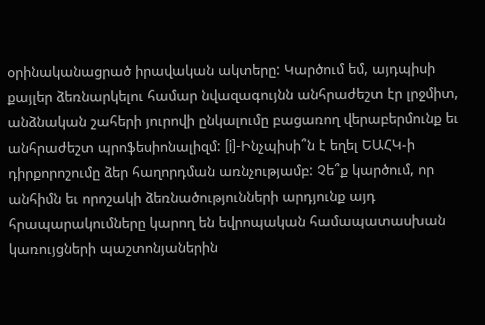օրինականացրած իրավական ակտերը: Կարծում եմ, այդպիսի քայլեր ձեռնարկելու համար նվազագույնն անհրաժեշտ էր լրջմիտ, անձնական շահերի յուրովի ընկալումը բացառող վերաբերմունք եւ անհրաժեշտ պրոֆեսիոնալիզմ: [i]-Ինչպիսի՞ն է եղել ԵԱՀԿ-ի դիրքորոշումը ձեր հաղորդման առնչությամբ: Չե՞ք կարծում, որ անհիմն եւ որոշակի ձեռնածությունների արդյունք այդ հրապարակումները կարող են եվրոպական համապատասխան կառույցների պաշտոնյաներին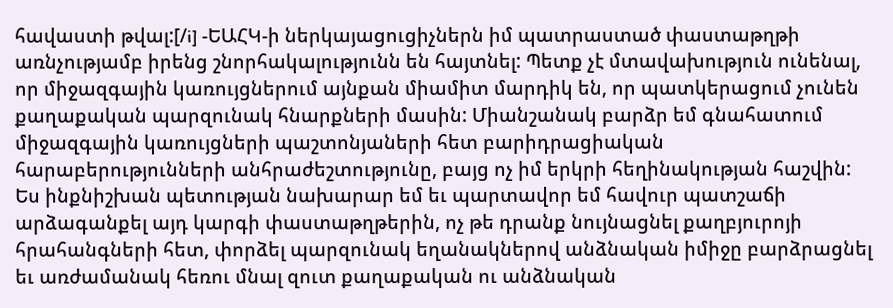հավաստի թվալ:[/i] -ԵԱՀԿ-ի ներկայացուցիչներն իմ պատրաստած փաստաթղթի առնչությամբ իրենց շնորհակալությունն են հայտնել: Պետք չէ մտավախություն ունենալ, որ միջազգային կառույցներում այնքան միամիտ մարդիկ են, որ պատկերացում չունեն քաղաքական պարզունակ հնարքների մասին: Միանշանակ բարձր եմ գնահատում միջազգային կառույցների պաշտոնյաների հետ բարիդրացիական հարաբերությունների անհրաժեշտությունը, բայց ոչ իմ երկրի հեղինակության հաշվին: Ես ինքնիշխան պետության նախարար եմ եւ պարտավոր եմ հավուր պատշաճի արձագանքել այդ կարգի փաստաթղթերին, ոչ թե դրանք նույնացնել քաղբյուրոյի հրահանգների հետ, փորձել պարզունակ եղանակներով անձնական իմիջը բարձրացնել եւ առժամանակ հեռու մնալ զուտ քաղաքական ու անձնական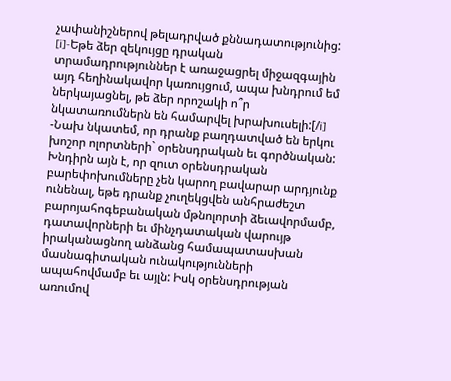չափանիշներով թելադրված քննադատությունից: [i]-Եթե ձեր զեկույցը դրական տրամադրություններ է առաջացրել միջազգային այդ հեղինակավոր կառույցում, ապա խնդրում եմ ներկայացնել, թե ձեր որոշակի ո՞ր նկատառումներն են համարվել խրախուսելի:[/i] -Նախ նկատեմ, որ դրանք բաղդատված են երկու խոշոր ոլորտների` օրենսդրական եւ գործնական: Խնդիրն այն է, որ զուտ օրենսդրական բարեփոխումները չեն կարող բավարար արդյունք ունենալ, եթե դրանք չուղեկցվեն անհրաժեշտ բարոյահոգեբանական մթնոլորտի ձեւավորմամբ, դատավորների եւ մինչդատական վարույթ իրականացնող անձանց համապատասխան մասնագիտական ունակությունների ապահովմամբ եւ այլն: Իսկ օրենսդրության առումով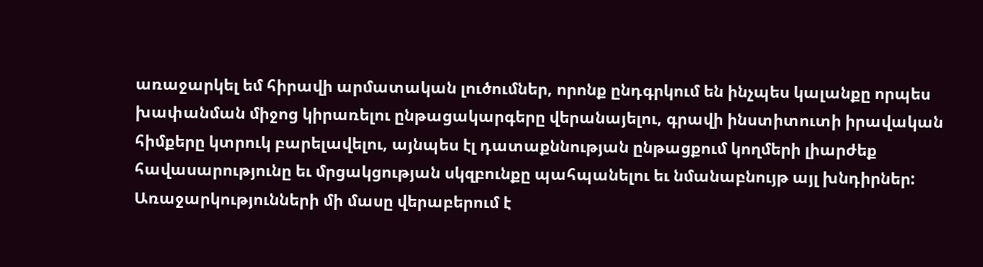առաջարկել եմ հիրավի արմատական լուծումներ, որոնք ընդգրկում են ինչպես կալանքը որպես խափանման միջոց կիրառելու ընթացակարգերը վերանայելու, գրավի ինստիտուտի իրավական հիմքերը կտրուկ բարելավելու, այնպես էլ դատաքննության ընթացքում կողմերի լիարժեք հավասարությունը եւ մրցակցության սկզբունքը պահպանելու եւ նմանաբնույթ այլ խնդիրներ: Առաջարկությունների մի մասը վերաբերում է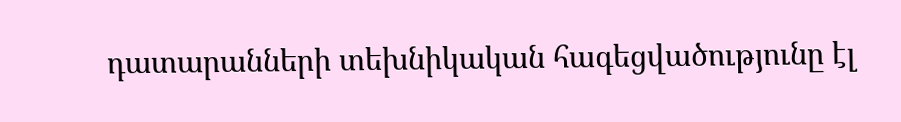դատարանների տեխնիկական հագեցվածությունը էլ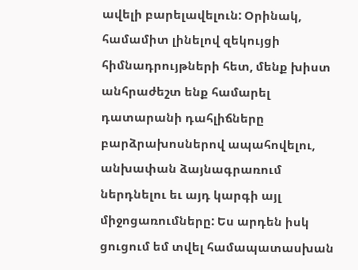ավելի բարելավելուն: Օրինակ, համամիտ լինելով զեկույցի հիմնադրույթների հետ, մենք խիստ անհրաժեշտ ենք համարել դատարանի դահլիճները բարձրախոսներով ապահովելու, անխափան ձայնագրառում ներդնելու եւ այդ կարգի այլ միջոցառումները: Ես արդեն իսկ ցուցում եմ տվել համապատասխան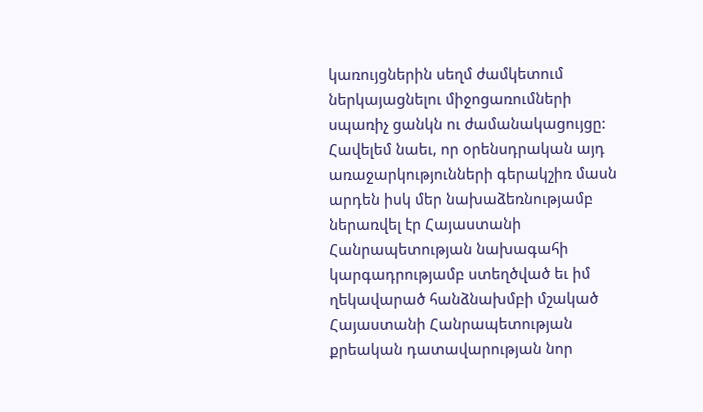կառույցներին սեղմ ժամկետում ներկայացնելու միջոցառումների սպառիչ ցանկն ու ժամանակացույցը: Հավելեմ նաեւ, որ օրենսդրական այդ առաջարկությունների գերակշիռ մասն արդեն իսկ մեր նախաձեռնությամբ ներառվել էր Հայաստանի Հանրապետության նախագահի կարգադրությամբ ստեղծված եւ իմ ղեկավարած հանձնախմբի մշակած Հայաստանի Հանրապետության քրեական դատավարության նոր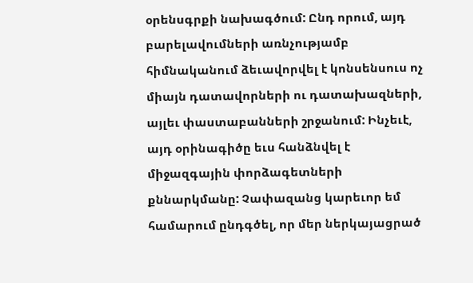օրենսգրքի նախագծում: Ընդ որում, այդ բարելավումների առնչությամբ հիմնականում ձեւավորվել է կոնսենսուս ոչ միայն դատավորների ու դատախազների, այլեւ փաստաբանների շրջանում: Ինչեւէ, այդ օրինագիծը եւս հանձնվել է միջազգային փորձագետների քննարկմանը: Չափազանց կարեւոր եմ համարում ընդգծել, որ մեր ներկայացրած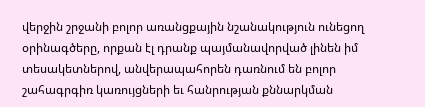վերջին շրջանի բոլոր առանցքային նշանակություն ունեցող օրինագծերը, որքան էլ դրանք պայմանավորված լինեն իմ տեսակետներով, անվերապահորեն դառնում են բոլոր շահագրգիռ կառույցների եւ հանրության քննարկման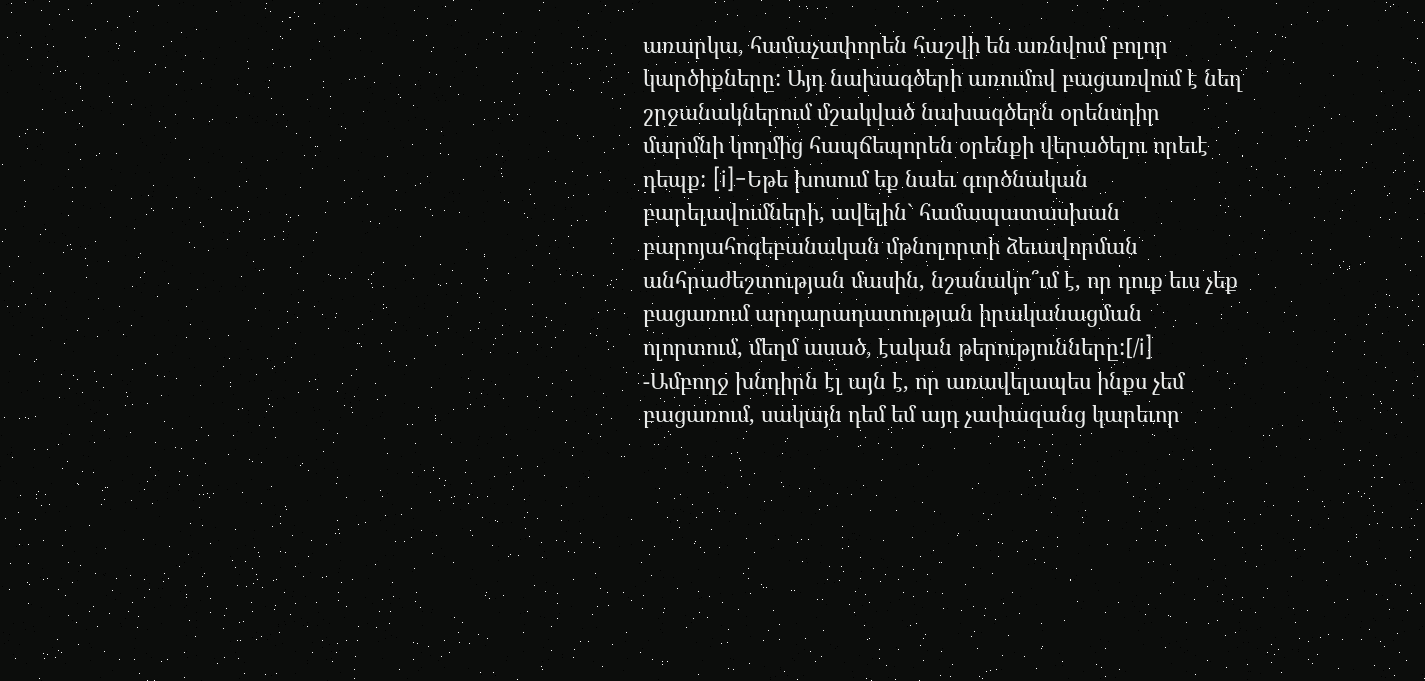առարկա, համաչափորեն հաշվի են առնվում բոլոր կարծիքները: Այդ նախագծերի առումով բացառվում է նեղ շրջանակներում մշակված նախագծերն օրենսդիր մարմնի կողմից հապճեպորեն օրենքի վերածելու որեւէ դեպք: [i]-Եթե խոսում եք նաեւ գործնական բարելավումների, ավելին` համապատասխան բարոյահոգեբանական մթնոլորտի ձեւավորման անհրաժեշտության մասին, նշանակո՞ւմ է, որ դուք եւս չեք բացառում արդարադատության իրականացման ոլորտում, մեղմ ասած, էական թերությունները:[/i] -Ամբողջ խնդիրն էլ այն է, որ առավելապես ինքս չեմ բացառում, սակայն դեմ եմ այդ չափազանց կարեւոր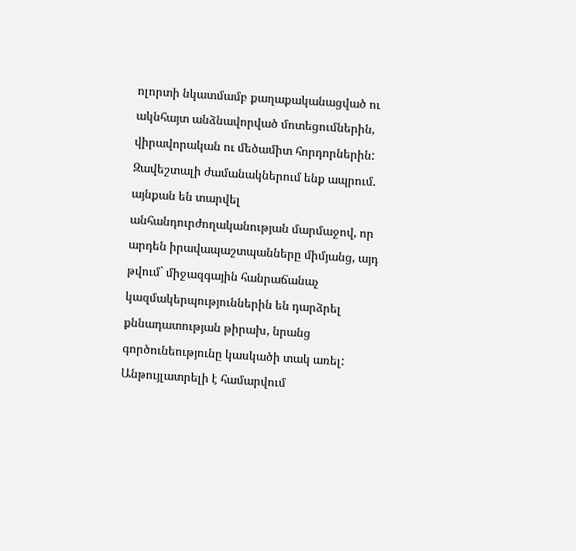ոլորտի նկատմամբ քաղաքականացված ու ակնհայտ անձնավորված մոտեցումներին, վիրավորական ու մեծամիտ հորդորներին: Զավեշտալի ժամանակներում ենք ապրում. այնքան են տարվել անհանդուրժողականության մարմաջով, որ արդեն իրավապաշտպանները միմյանց, այդ թվում` միջազգային հանրաճանաչ կազմակերպություններին են դարձրել քննադատության թիրախ, նրանց գործունեությունը կասկածի տակ առել: Անթույլատրելի է համարվում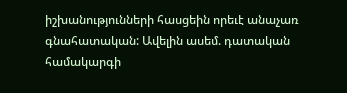իշխանությունների հասցեին որեւէ անաչառ գնահատական: Ավելին ասեմ. դատական համակարգի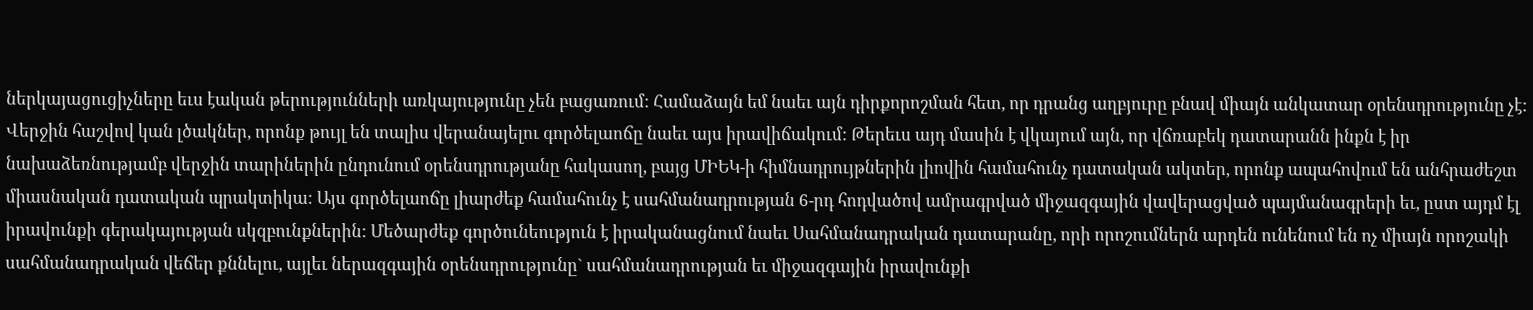ներկայացուցիչները եւս էական թերությունների առկայությունը չեն բացառում: Համաձայն եմ նաեւ այն դիրքորոշման հետ, որ դրանց աղբյուրը բնավ միայն անկատար օրենսդրությունը չէ: Վերջին հաշվով կան լծակներ, որոնք թույլ են տալիս վերանայելու գործելաոճը նաեւ այս իրավիճակում: Թերեւս այդ մասին է վկայում այն, որ վճռաբեկ դատարանն ինքն է իր նախաձեռնությամբ վերջին տարիներին ընդունում օրենսդրությանը հակասող, բայց ՄԻԵԿ-ի հիմնադրույթներին լիովին համահունչ դատական ակտեր, որոնք ապահովում են անհրաժեշտ միասնական դատական պրակտիկա: Այս գործելաոճը լիարժեք համահունչ է սահմանադրության 6-րդ հոդվածով ամրագրված միջազգային վավերացված պայմանագրերի եւ, ըստ այդմ էլ իրավունքի գերակայության սկզբունքներին: Մեծարժեք գործունեություն է իրականացնում նաեւ Սահմանադրական դատարանը, որի որոշումներն արդեն ունենում են ոչ միայն որոշակի սահմանադրական վեճեր քննելու, այլեւ ներազգային օրենսդրությունը` սահմանադրության եւ միջազգային իրավունքի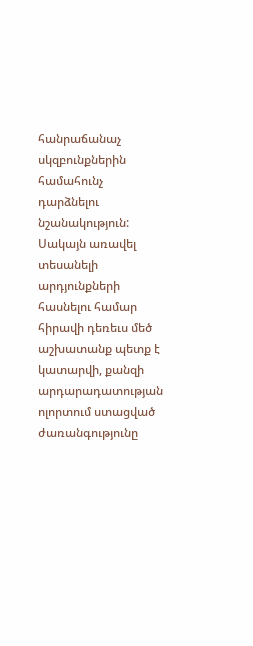հանրաճանաչ սկզբունքներին համահունչ դարձնելու նշանակություն: Սակայն առավել տեսանելի արդյունքների հասնելու համար հիրավի դեռեւս մեծ աշխատանք պետք է կատարվի, քանզի արդարադատության ոլորտում ստացված ժառանգությունը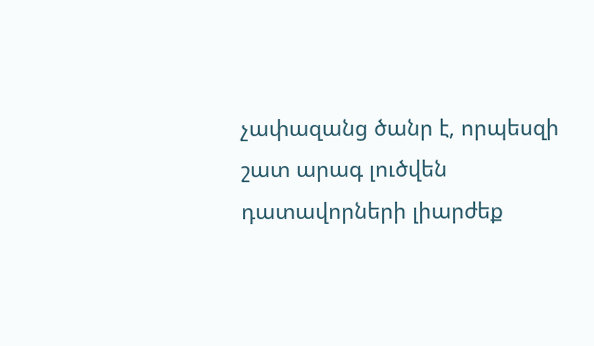չափազանց ծանր է, որպեսզի շատ արագ լուծվեն դատավորների լիարժեք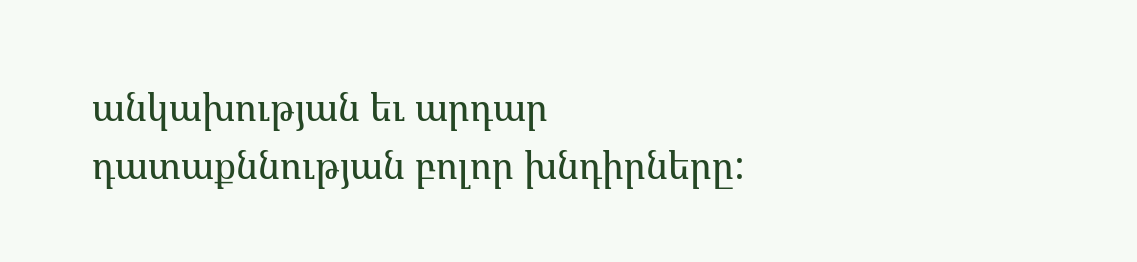անկախության եւ արդար դատաքննության բոլոր խնդիրները: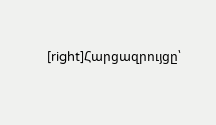[right]Հարցազրույցը՝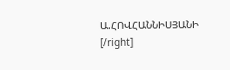Ա.ՀՈՎՀԱՆՆԻՍՅԱՆԻ [/right]